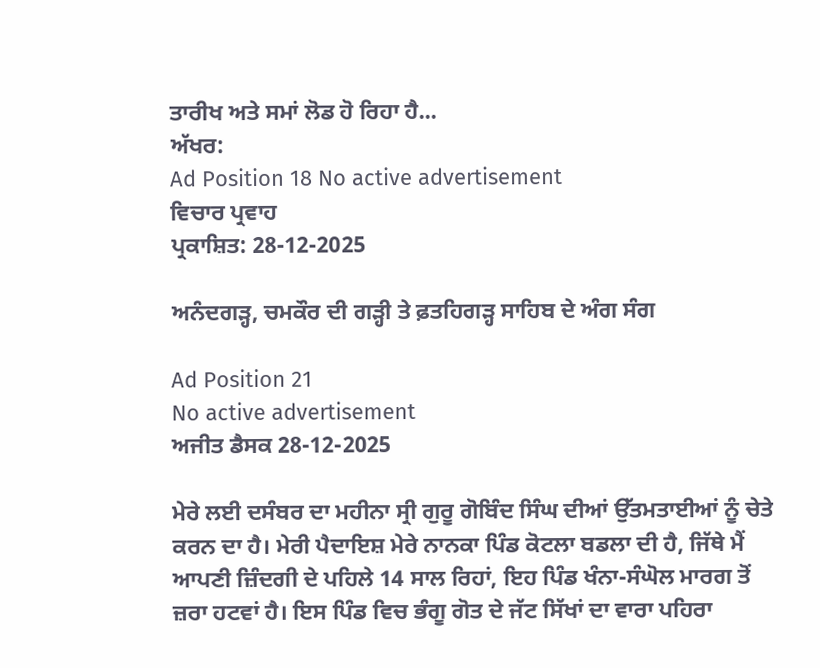ਤਾਰੀਖ ਅਤੇ ਸਮਾਂ ਲੋਡ ਹੋ ਰਿਹਾ ਹੈ...
ਅੱਖਰ:
Ad Position 18 No active advertisement
ਵਿਚਾਰ ਪ੍ਰਵਾਹ
ਪ੍ਰਕਾਸ਼ਿਤ: 28-12-2025

ਅਨੰਦਗੜ੍ਹ, ਚਮਕੌਰ ਦੀ ਗੜ੍ਹੀ ਤੇ ਫ਼ਤਹਿਗੜ੍ਹ ਸਾਹਿਬ ਦੇ ਅੰਗ ਸੰਗ

Ad Position 21
No active advertisement
ਅਜੀਤ ਡੈਸਕ 28-12-2025

ਮੇਰੇ ਲਈ ਦਸੰਬਰ ਦਾ ਮਹੀਨਾ ਸ੍ਰੀ ਗੁਰੂ ਗੋਬਿੰਦ ਸਿੰਘ ਦੀਆਂ ਉੱਤਮਤਾਈਆਂ ਨੂੰ ਚੇਤੇ ਕਰਨ ਦਾ ਹੈ। ਮੇਰੀ ਪੈਦਾਇਸ਼ ਮੇਰੇ ਨਾਨਕਾ ਪਿੰਡ ਕੋਟਲਾ ਬਡਲਾ ਦੀ ਹੈ, ਜਿੱਥੇ ਮੈਂ ਆਪਣੀ ਜ਼ਿੰਦਗੀ ਦੇ ਪਹਿਲੇ 14 ਸਾਲ ਰਿਹਾਂ, ਇਹ ਪਿੰਡ ਖੰਨਾ-ਸੰਘੋਲ ਮਾਰਗ ਤੋਂ ਜ਼ਰਾ ਹਟਵਾਂ ਹੈ। ਇਸ ਪਿੰਡ ਵਿਚ ਭੰਗੂ ਗੋਤ ਦੇ ਜੱਟ ਸਿੱਖਾਂ ਦਾ ਵਾਰਾ ਪਹਿਰਾ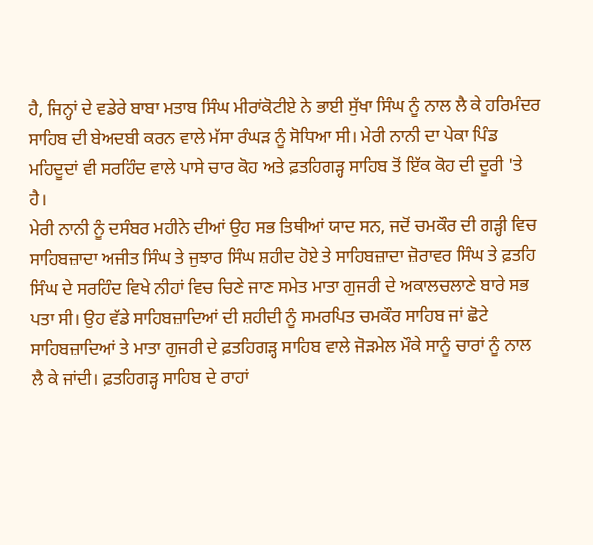ਹੈ, ਜਿਨ੍ਹਾਂ ਦੇ ਵਡੇਰੇ ਬਾਬਾ ਮਤਾਬ ਸਿੰਘ ਮੀਰਾਂਕੋਟੀਏ ਨੇ ਭਾਈ ਸੁੱਖਾ ਸਿੰਘ ਨੂੰ ਨਾਲ ਲੈ ਕੇ ਹਰਿਮੰਦਰ ਸਾਹਿਬ ਦੀ ਬੇਅਦਬੀ ਕਰਨ ਵਾਲੇ ਮੱਸਾ ਰੰਘੜ ਨੂੰ ਸੋਧਿਆ ਸੀ। ਮੇਰੀ ਨਾਨੀ ਦਾ ਪੇਕਾ ਪਿੰਡ ਮਹਿਦੂਦਾਂ ਵੀ ਸਰਹਿੰਦ ਵਾਲੇ ਪਾਸੇ ਚਾਰ ਕੋਹ ਅਤੇ ਫ਼ਤਹਿਗੜ੍ਹ ਸਾਹਿਬ ਤੋਂ ਇੱਕ ਕੋਹ ਦੀ ਦੂਰੀ 'ਤੇ ਹੈ।
ਮੇਰੀ ਨਾਨੀ ਨੂੰ ਦਸੰਬਰ ਮਹੀਨੇ ਦੀਆਂ ਉਹ ਸਭ ਤਿਥੀਆਂ ਯਾਦ ਸਨ, ਜਦੋਂ ਚਮਕੌਰ ਦੀ ਗੜ੍ਹੀ ਵਿਚ ਸਾਹਿਬਜ਼ਾਦਾ ਅਜੀਤ ਸਿੰਘ ਤੇ ਜੁਝਾਰ ਸਿੰਘ ਸ਼ਹੀਦ ਹੋਏ ਤੇ ਸਾਹਿਬਜ਼ਾਦਾ ਜ਼ੋਰਾਵਰ ਸਿੰਘ ਤੇ ਫ਼ਤਹਿ ਸਿੰਘ ਦੇ ਸਰਹਿੰਦ ਵਿਖੇ ਨੀਹਾਂ ਵਿਚ ਚਿਣੇ ਜਾਣ ਸਮੇਤ ਮਾਤਾ ਗੁਜਰੀ ਦੇ ਅਕਾਲਚਲਾਣੇ ਬਾਰੇ ਸਭ ਪਤਾ ਸੀ। ਉਹ ਵੱਡੇ ਸਾਹਿਬਜ਼ਾਦਿਆਂ ਦੀ ਸ਼ਹੀਦੀ ਨੂੰ ਸਮਰਪਿਤ ਚਮਕੌਰ ਸਾਹਿਬ ਜਾਂ ਛੋਟੇ ਸਾਹਿਬਜ਼ਾਦਿਆਂ ਤੇ ਮਾਤਾ ਗੁਜਰੀ ਦੇ ਫ਼ਤਹਿਗੜ੍ਹ ਸਾਹਿਬ ਵਾਲੇ ਜੋੜਮੇਲ ਮੌਕੇ ਸਾਨੂੰ ਚਾਰਾਂ ਨੂੰ ਨਾਲ ਲੈ ਕੇ ਜਾਂਦੀ। ਫ਼ਤਹਿਗੜ੍ਹ ਸਾਹਿਬ ਦੇ ਰਾਹਾਂ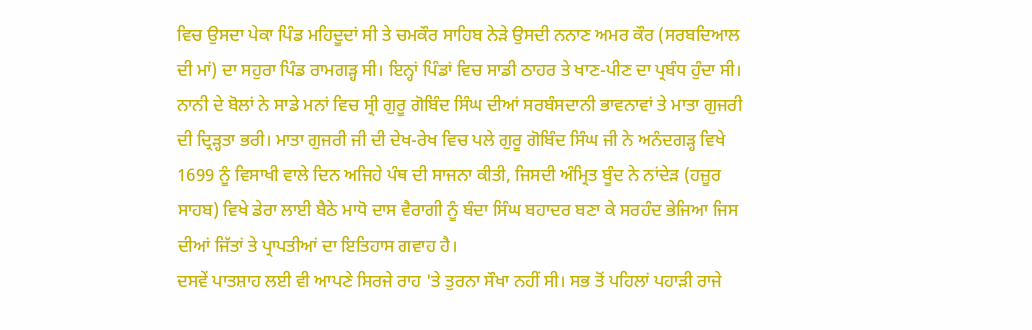ਵਿਚ ਉਸਦਾ ਪੇਕਾ ਪਿੰਡ ਮਹਿਦੂਦਾਂ ਸੀ ਤੇ ਚਮਕੌਰ ਸਾਹਿਬ ਨੇੜੇ ਉਸਦੀ ਨਨਾਣ ਅਮਰ ਕੌਰ (ਸਰਬਦਿਆਲ ਦੀ ਮਾਂ) ਦਾ ਸਹੁਰਾ ਪਿੰਡ ਰਾਮਗੜ੍ਹ ਸੀ। ਇਨ੍ਹਾਂ ਪਿੰਡਾਂ ਵਿਚ ਸਾਡੀ ਠਾਹਰ ਤੇ ਖਾਣ-ਪੀਣ ਦਾ ਪ੍ਰਬੰਧ ਹੁੰਦਾ ਸੀ। ਨਾਨੀ ਦੇ ਬੋਲਾਂ ਨੇ ਸਾਡੇ ਮਨਾਂ ਵਿਚ ਸ੍ਰੀ ਗੁਰੂ ਗੋਬਿੰਦ ਸਿੰਘ ਦੀਆਂ ਸਰਬੰਸਦਾਨੀ ਭਾਵਨਾਵਾਂ ਤੇ ਮਾਤਾ ਗੁਜਰੀ ਦੀ ਦ੍ਰਿੜ੍ਹਤਾ ਭਰੀ। ਮਾਤਾ ਗੁਜਰੀ ਜੀ ਦੀ ਦੇਖ-ਰੇਖ ਵਿਚ ਪਲੇ ਗੁਰੂ ਗੋਬਿੰਦ ਸਿੰਘ ਜੀ ਨੇ ਅਨੰਦਗੜ੍ਹ ਵਿਖੇ 1699 ਨੂੰ ਵਿਸਾਖੀ ਵਾਲੇ ਦਿਨ ਅਜਿਹੇ ਪੰਥ ਦੀ ਸਾਜਨਾ ਕੀਤੀ, ਜਿਸਦੀ ਅੰਮ੍ਰਿਤ ਬੂੰਦ ਨੇ ਨਾਂਦੇੜ (ਹਜ਼ੂਰ ਸਾਹਬ) ਵਿਖੇ ਡੇਰਾ ਲਾਈ ਬੈਠੇ ਮਾਧੋ ਦਾਸ ਵੈਰਾਗੀ ਨੂੰ ਬੰਦਾ ਸਿੰਘ ਬਹਾਦਰ ਬਣਾ ਕੇ ਸਰਹੰਦ ਭੇਜਿਆ ਜਿਸ ਦੀਆਂ ਜਿੱਤਾਂ ਤੇ ਪ੍ਰਾਪਤੀਆਂ ਦਾ ਇਤਿਹਾਸ ਗਵਾਹ ਹੈ।
ਦਸਵੇਂ ਪਾਤਸ਼ਾਹ ਲਈ ਵੀ ਆਪਣੇ ਸਿਰਜੇ ਰਾਹ 'ਤੇ ਤੁਰਨਾ ਸੌਖਾ ਨਹੀਂ ਸੀ। ਸਭ ਤੋਂ ਪਹਿਲਾਂ ਪਹਾੜੀ ਰਾਜੇ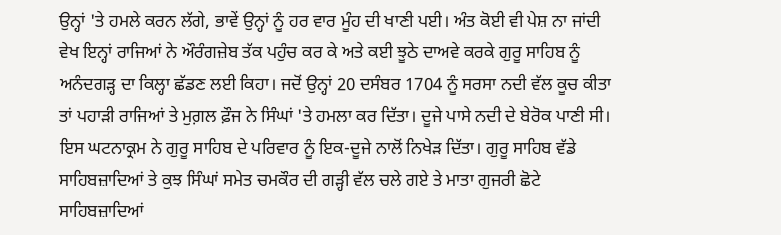ਉਨ੍ਹਾਂ 'ਤੇ ਹਮਲੇ ਕਰਨ ਲੱਗੇ, ਭਾਵੇਂ ਉਨ੍ਹਾਂ ਨੂੰ ਹਰ ਵਾਰ ਮੂੰਹ ਦੀ ਖਾਣੀ ਪਈ। ਅੰਤ ਕੋਈ ਵੀ ਪੇਸ਼ ਨਾ ਜਾਂਦੀ ਵੇਖ ਇਨ੍ਹਾਂ ਰਾਜਿਆਂ ਨੇ ਔਰੰਗਜ਼ੇਬ ਤੱਕ ਪਹੁੰਚ ਕਰ ਕੇ ਅਤੇ ਕਈ ਝੂਠੇ ਦਾਅਵੇ ਕਰਕੇ ਗੁਰੂ ਸਾਹਿਬ ਨੂੰ ਅਨੰਦਗੜ੍ਹ ਦਾ ਕਿਲ੍ਹਾ ਛੱਡਣ ਲਈ ਕਿਹਾ। ਜਦੋਂ ਉਨ੍ਹਾਂ 20 ਦਸੰਬਰ 1704 ਨੂੰ ਸਰਸਾ ਨਦੀ ਵੱਲ ਕੂਚ ਕੀਤਾ ਤਾਂ ਪਹਾੜੀ ਰਾਜਿਆਂ ਤੇ ਮੁਗ਼ਲ ਫ਼ੌਜ ਨੇ ਸਿੰਘਾਂ 'ਤੇ ਹਮਲਾ ਕਰ ਦਿੱਤਾ। ਦੂਜੇ ਪਾਸੇ ਨਦੀ ਦੇ ਬੇਰੋਕ ਪਾਣੀ ਸੀ। ਇਸ ਘਟਨਾਕ੍ਰਮ ਨੇ ਗੁਰੂ ਸਾਹਿਬ ਦੇ ਪਰਿਵਾਰ ਨੂੰ ਇਕ-ਦੂਜੇ ਨਾਲੋਂ ਨਿਖੇੜ ਦਿੱਤਾ। ਗੁਰੂ ਸਾਹਿਬ ਵੱਡੇ ਸਾਹਿਬਜ਼ਾਦਿਆਂ ਤੇ ਕੁਝ ਸਿੰਘਾਂ ਸਮੇਤ ਚਮਕੌਰ ਦੀ ਗੜ੍ਹੀ ਵੱਲ ਚਲੇ ਗਏ ਤੇ ਮਾਤਾ ਗੁਜਰੀ ਛੋਟੇ ਸਾਹਿਬਜ਼ਾਦਿਆਂ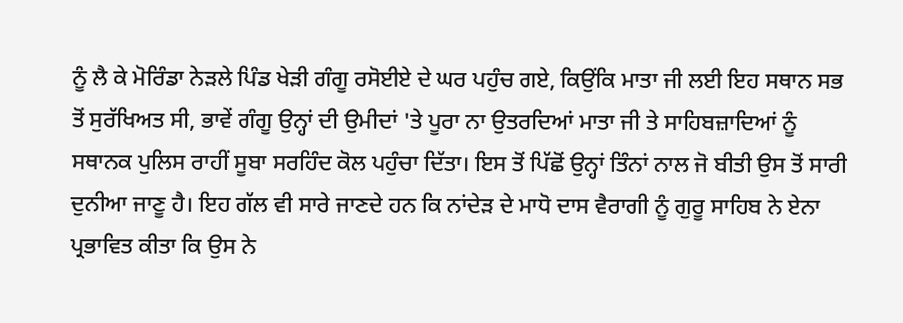ਨੂੰ ਲੈ ਕੇ ਮੋਰਿੰਡਾ ਨੇੜਲੇ ਪਿੰਡ ਖੇੜੀ ਗੰਗੂ ਰਸੋਈਏ ਦੇ ਘਰ ਪਹੁੰਚ ਗਏ, ਕਿਉਂਕਿ ਮਾਤਾ ਜੀ ਲਈ ਇਹ ਸਥਾਨ ਸਭ ਤੋਂ ਸੁਰੱਖਿਅਤ ਸੀ, ਭਾਵੇਂ ਗੰਗੂ ਉਨ੍ਹਾਂ ਦੀ ਉਮੀਦਾਂ 'ਤੇ ਪੂਰਾ ਨਾ ਉਤਰਦਿਆਂ ਮਾਤਾ ਜੀ ਤੇ ਸਾਹਿਬਜ਼ਾਦਿਆਂ ਨੂੰ ਸਥਾਨਕ ਪੁਲਿਸ ਰਾਹੀਂ ਸੂਬਾ ਸਰਹਿੰਦ ਕੋਲ ਪਹੁੰਚਾ ਦਿੱਤਾ। ਇਸ ਤੋਂ ਪਿੱਛੋਂ ਉਨ੍ਹਾਂ ਤਿੰਨਾਂ ਨਾਲ ਜੋ ਬੀਤੀ ਉਸ ਤੋਂ ਸਾਰੀ ਦੁਨੀਆ ਜਾਣੂ ਹੈ। ਇਹ ਗੱਲ ਵੀ ਸਾਰੇ ਜਾਣਦੇ ਹਨ ਕਿ ਨਾਂਦੇੜ ਦੇ ਮਾਧੋ ਦਾਸ ਵੈਰਾਗੀ ਨੂੰ ਗੁਰੂ ਸਾਹਿਬ ਨੇ ਏਨਾ ਪ੍ਰਭਾਵਿਤ ਕੀਤਾ ਕਿ ਉਸ ਨੇ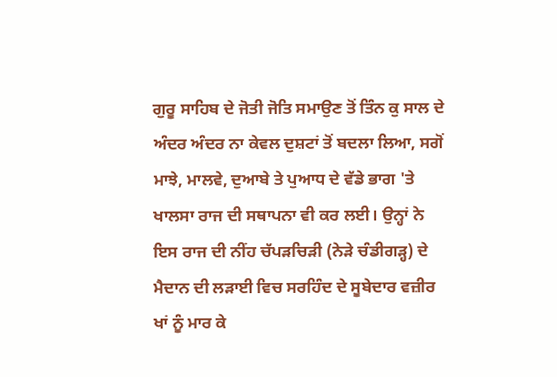ਗੁਰੂ ਸਾਹਿਬ ਦੇ ਜੋਤੀ ਜੋਤਿ ਸਮਾਉਣ ਤੋਂ ਤਿੰਨ ਕੁ ਸਾਲ ਦੇ ਅੰਦਰ ਅੰਦਰ ਨਾ ਕੇਵਲ ਦੁਸ਼ਟਾਂ ਤੋਂ ਬਦਲਾ ਲਿਆ, ਸਗੋਂ ਮਾਝੇ, ਮਾਲਵੇ, ਦੁਆਬੇ ਤੇ ਪੁਆਧ ਦੇ ਵੱਡੇ ਭਾਗ 'ਤੇ ਖਾਲਸਾ ਰਾਜ ਦੀ ਸਥਾਪਨਾ ਵੀ ਕਰ ਲਈ। ਉਨ੍ਹਾਂ ਨੇ ਇਸ ਰਾਜ ਦੀ ਨੀਂਹ ਚੱਪੜਚਿੜੀ (ਨੇੜੇ ਚੰਡੀਗੜ੍ਹ) ਦੇ ਮੈਦਾਨ ਦੀ ਲੜਾਈ ਵਿਚ ਸਰਹਿੰਦ ਦੇ ਸੂਬੇਦਾਰ ਵਜ਼ੀਰ ਖਾਂ ਨੂੰ ਮਾਰ ਕੇ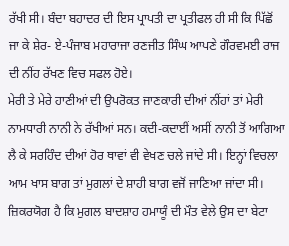ਰੱਖੀ ਸੀ। ਬੰਦਾ ਬਹਾਦਰ ਦੀ ਇਸ ਪ੍ਰਾਪਤੀ ਦਾ ਪ੍ਰਤੀਫਲ ਹੀ ਸੀ ਕਿ ਪਿੱਛੋਂ ਜਾ ਕੇ ਸ਼ੇਰ- ਏ-ਪੰਜਾਬ ਮਹਾਰਾਜਾ ਰਣਜੀਤ ਸਿੰਘ ਆਪਣੇ ਗੌਰਵਮਈ ਰਾਜ ਦੀ ਨੀਂਹ ਰੱਖਣ ਵਿਚ ਸਫਲ ਹੋਏ।
ਮੇਰੀ ਤੇ ਮੇਰੇ ਹਾਣੀਆਂ ਦੀ ਉਪਰੋਕਤ ਜਾਣਕਾਰੀ ਦੀਆਂ ਨੀਂਹਾਂ ਤਾਂ ਮੇਰੀ ਨਾਮਧਾਰੀ ਨਾਨੀ ਨੇ ਰੱਖੀਆਂ ਸਨ। ਕਦੀ-ਕਦਾਈਂ ਅਸੀਂ ਨਾਨੀ ਤੋਂ ਆਗਿਆ ਲੈ ਕੇ ਸਰਹਿੰਦ ਦੀਆਂ ਹੋਰ ਥਾਵਾਂ ਵੀ ਵੇਖਣ ਚਲੇ ਜਾਂਦੇ ਸੀ। ਇਨ੍ਹਾਂ ਵਿਚਲਾ ਆਮ ਖਾਸ ਬਾਗ ਤਾਂ ਮੁਗਲਾਂ ਦੇ ਸ਼ਾਹੀ ਬਾਗ ਵਜੋਂ ਜਾਣਿਆ ਜਾਂਦਾ ਸੀ। ਜ਼ਿਕਰਯੋਗ ਹੈ ਕਿ ਮੁਗਲ ਬਾਦਸ਼ਾਹ ਹਮਾਯੂੰ ਦੀ ਮੌਤ ਵੇਲੇ ਉਸ ਦਾ ਬੇਟਾ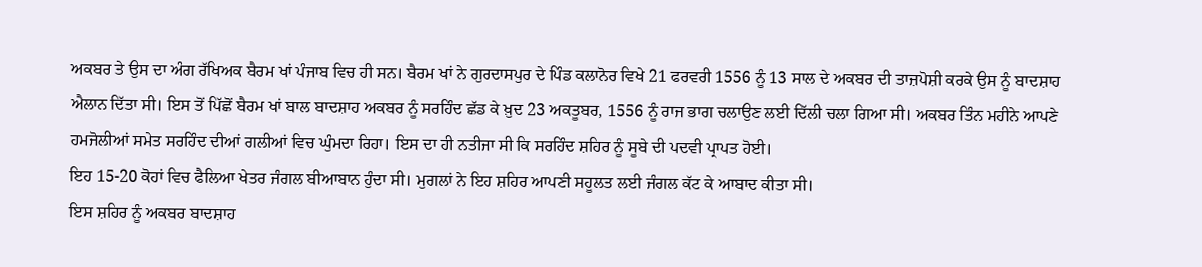ਅਕਬਰ ਤੇ ਉਸ ਦਾ ਅੰਗ ਰੱਖਿਅਕ ਬੈਰਮ ਖਾਂ ਪੰਜਾਬ ਵਿਚ ਹੀ ਸਨ। ਬੈਰਮ ਖਾਂ ਨੇ ਗੁਰਦਾਸਪੁਰ ਦੇ ਪਿੰਡ ਕਲਾਨੋਰ ਵਿਖੇ 21 ਫਰਵਰੀ 1556 ਨੂੰ 13 ਸਾਲ ਦੇ ਅਕਬਰ ਦੀ ਤਾਜ਼ਪੋਸ਼ੀ ਕਰਕੇ ਉਸ ਨੂੰ ਬਾਦਸ਼ਾਹ ਐਲਾਨ ਦਿੱਤਾ ਸੀ। ਇਸ ਤੋਂ ਪਿੱਛੋਂ ਬੈਰਮ ਖਾਂ ਬਾਲ ਬਾਦਸ਼ਾਹ ਅਕਬਰ ਨੂੰ ਸਰਹਿੰਦ ਛੱਡ ਕੇ ਖ਼ੁਦ 23 ਅਕਤੂਬਰ, 1556 ਨੂੰ ਰਾਜ ਭਾਗ ਚਲਾਉਣ ਲਈ ਦਿੱਲੀ ਚਲਾ ਗਿਆ ਸੀ। ਅਕਬਰ ਤਿੰਨ ਮਹੀਨੇ ਆਪਣੇ ਹਮਜੋਲੀਆਂ ਸਮੇਤ ਸਰਹਿੰਦ ਦੀਆਂ ਗਲੀਆਂ ਵਿਚ ਘੁੰਮਦਾ ਰਿਹਾ। ਇਸ ਦਾ ਹੀ ਨਤੀਜਾ ਸੀ ਕਿ ਸਰਹਿੰਦ ਸ਼ਹਿਰ ਨੂੰ ਸੂਬੇ ਦੀ ਪਦਵੀ ਪ੍ਰਾਪਤ ਹੋਈ।
ਇਹ 15-20 ਕੋਹਾਂ ਵਿਚ ਫੈਲਿਆ ਖੇਤਰ ਜੰਗਲ ਬੀਆਬਾਨ ਹੁੰਦਾ ਸੀ। ਮੁਗਲਾਂ ਨੇ ਇਹ ਸ਼ਹਿਰ ਆਪਣੀ ਸਹੂਲਤ ਲਈ ਜੰਗਲ ਕੱਟ ਕੇ ਆਬਾਦ ਕੀਤਾ ਸੀ।
ਇਸ ਸ਼ਹਿਰ ਨੂੰ ਅਕਬਰ ਬਾਦਸ਼ਾਹ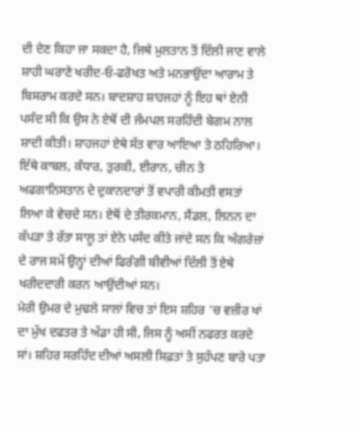ਦੀ ਦੇਣ ਕਿਹਾ ਜਾ ਸਕਦਾ ਹੈ, ਜਿਥੇ ਮੁਲਤਾਨ ਤੋਂ ਦਿੱਲੀ ਜਾਣ ਵਾਲੇ ਸ਼ਾਹੀ ਘਰਾਣੇ ਖਰੀਦ-ਓ-ਫਰੋਖਤ ਅਤੇ ਮਨਭਾਉਂਦਾ ਆਰਾਮ ਤੇ ਬਿਸਰਾਮ ਕਰਦੇ ਸਨ। ਬਾਦਸ਼ਾਹ ਸ਼ਾਹਜਹਾਂ ਨੂੰ ਇਹ ਥਾਂ ਏਨੀ ਪਸੰਦ ਸੀ ਕਿ ਉਸ ਨੇ ਏਥੋਂ ਦੀ ਜੰਮਪਲ ਸਰਹਿੰਦੀ ਬੇਗਮ ਨਾਲ ਸ਼ਾਦੀ ਕੀਤੀ। ਸ਼ਾਹਜਹਾਂ ਏਥੇ ਸੱਤ ਵਾਰ ਆਇਆ ਤੇ ਠਹਿਰਿਆ। ਇੱਥੇ ਕਾਬਲ, ਕੰਧਾਰ, ਤੁਰਕੀ, ਈਰਾਨ, ਚੀਨ ਤੇ ਅਫਗਾਨਿਸਤਾਨ ਦੇ ਦੁਕਾਨਦਾਰਾਂ ਤੋਂ ਵਪਾਰੀ ਕੀਮਤੀ ਵਸਤਾਂ ਲਿਆ ਕੇ ਵੇਚਦੇ ਸਨ। ਏਥੋਂ ਦੇ ਤੀਰਕਮਾਨ, ਸੈਂਡਲ, ਲਿਨਨ ਦਾ ਕੱਪੜਾ ਤੇ ਰੱਤਾ ਸਾਲੂ ਤਾਂ ਏਨੇ ਪਸੰਦ ਕੀਤੇ ਜਾਂਦੇ ਸਨ ਕਿ ਅੰਗਰੇਜ਼ਾਂ ਦੇ ਰਾਜ ਸਮੇਂ ਉਨ੍ਹਾਂ ਦੀਆਂ ਫਿਰੰਗੀ ਬੀਵੀਆਂ ਦਿੱਲੀ ਤੋਂ ਏਥੇ ਖਰੀਦਦਾਰੀ ਕਰਨ ਆਉਂਦੀਆਂ ਸਨ।
ਮੇਰੀ ਉਮਰ ਦੇ ਮੁਢਲੇ ਸਾਲਾਂ ਵਿਚ ਤਾਂ ਇਸ ਸ਼ਹਿਰ 'ਚ ਵਜ਼ੀਰ ਖਾਂ ਦਾ ਮੁੱਖ ਦਫਤਰ ਤੇ ਅੱਡਾ ਹੀ ਸੀ, ਜਿਸ ਨੂੰ ਅਸੀਂ ਨਫਰਤ ਕਰਦੇ ਸਾਂ। ਸ਼ਹਿਰ ਸਰਹਿੰਦ ਦੀਆਂ ਅਸਲੀ ਸਿਫ਼ਤਾਂ ਤੇ ਸੁਹੱਪਣ ਬਾਰੇ ਪਤਾ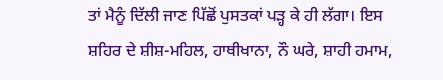ਤਾਂ ਮੈਨੂੰ ਦਿੱਲੀ ਜਾਣ ਪਿੱਛੋਂ ਪੁਸਤਕਾਂ ਪੜ੍ਹ ਕੇ ਹੀ ਲੱਗਾ। ਇਸ ਸ਼ਹਿਰ ਦੇ ਸ਼ੀਸ਼-ਮਹਿਲ, ਹਾਥੀਖਾਨਾ, ਨੌ ਘਰੇ, ਸ਼ਾਹੀ ਹਮਾਮ,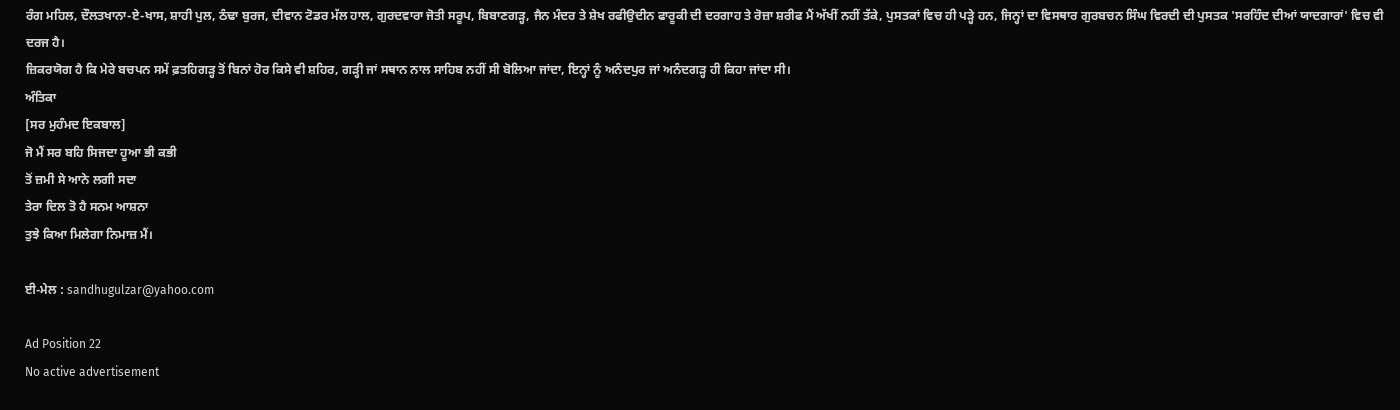ਰੰਗ ਮਹਿਲ, ਦੌਲਤਖਾਨਾ-ਏ-ਖਾਸ, ਸ਼ਾਹੀ ਪੁਲ, ਠੰਢਾ ਬੁਰਜ, ਦੀਵਾਨ ਟੋਡਰ ਮੱਲ ਹਾਲ, ਗੁਰਦਵਾਰਾ ਜੋਤੀ ਸਰੂਪ, ਬਿਬਾਣਗੜ੍ਹ, ਜੈਨ ਮੰਦਰ ਤੇ ਸ਼ੇਖ ਰਫੀਉਦੀਨ ਫਾਰੂਕੀ ਦੀ ਦਰਗਾਹ ਤੇ ਰੋਜ਼ਾ ਸ਼ਰੀਫ ਮੈਂ ਅੱਖੀਂ ਨਹੀਂ ਤੱਕੇ, ਪੁਸਤਕਾਂ ਵਿਚ ਹੀ ਪੜ੍ਹੇ ਹਨ, ਜਿਨ੍ਹਾਂ ਦਾ ਵਿਸਥਾਰ ਗੁਰਬਚਨ ਸਿੰਘ ਵਿਰਦੀ ਦੀ ਪੁਸਤਕ 'ਸਰਹਿੰਦ ਦੀਆਂ ਯਾਦਗਾਰਾਂ' ਵਿਚ ਵੀ ਦਰਜ ਹੈ।
ਜ਼ਿਕਰਯੋਗ ਹੈ ਕਿ ਮੇਰੇ ਬਚਪਨ ਸਮੇਂ ਫ਼ਤਹਿਗੜ੍ਹ ਤੋਂ ਬਿਨਾਂ ਹੋਰ ਕਿਸੇ ਵੀ ਸ਼ਹਿਰ, ਗੜ੍ਹੀ ਜਾਂ ਸਥਾਨ ਨਾਲ ਸਾਹਿਬ ਨਹੀਂ ਸੀ ਬੋਲਿਆ ਜਾਂਦਾ, ਇਨ੍ਹਾਂ ਨੂੰ ਅਨੰਦਪੁਰ ਜਾਂ ਅਨੰਦਗੜ੍ਹ ਹੀ ਕਿਹਾ ਜਾਂਦਾ ਸੀ।
ਅੰਤਿਕਾ
[ਸਰ ਮੁਹੰਮਦ ਇਕਬਾਲ]
ਜੋ ਮੈਂ ਸਰ ਬਹਿ ਸਿਜਦਾ ਹੂਆ ਭੀ ਕਭੀ
ਤੋਂ ਜ਼ਮੀ ਸੇ ਆਨੇ ਲਗੀ ਸਦਾ
ਤੇਰਾ ਦਿਲ ਤੋ ਹੈ ਸਨਮ ਆਸ਼ਨਾ
ਤੁਝੇ ਕਿਆ ਮਿਲੇਗਾ ਨਿਮਾਜ਼ ਮੈਂ।

ਈ-ਮੇਲ : sandhugulzar@yahoo.com

Ad Position 22
No active advertisement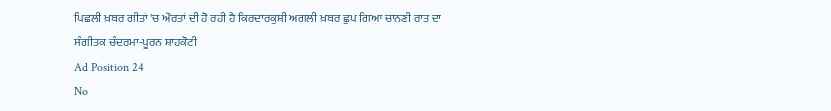ਪਿਛਲੀ ਖ਼ਬਰ ਗੀਤਾਂ 'ਚ ਔਰਤਾਂ ਦੀ ਹੋ ਰਹੀ ਹੈ ਕਿਰਦਾਰਕੁਸ਼ੀ ਅਗਲੀ ਖ਼ਬਰ ਛੁਪ ਗਿਆ ਚਾਨਣੀ ਰਾਤ ਦਾ ਸੰਗੀਤਕ ਚੰਦਰਮਾ-ਪੂਰਨ ਸ਼ਾਹਕੋਟੀ
Ad Position 24
No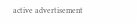active advertisement